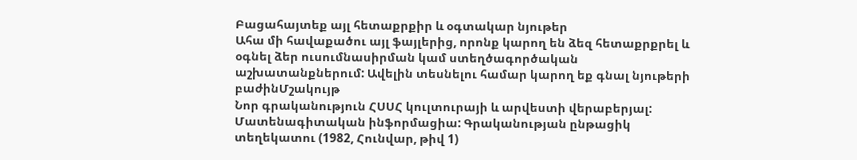Բացահայտեք այլ հետաքրքիր և օգտակար նյութեր
Ահա մի հավաքածու այլ ֆայլերից, որոնք կարող են ձեզ հետաքրքրել և օգնել ձեր ուսումնասիրման կամ ստեղծագործական աշխատանքներում: Ավելին տեսնելու համար կարող եք գնալ նյութերի բաժինՄշակույթ
Նոր գրականություն ՀՍՍՀ կուլտուրայի և արվեստի վերաբերյալ: Մատենագիտական ինֆորմացիա: Գրականության ընթացիկ տեղեկատու (1982, Հունվար, թիվ 1)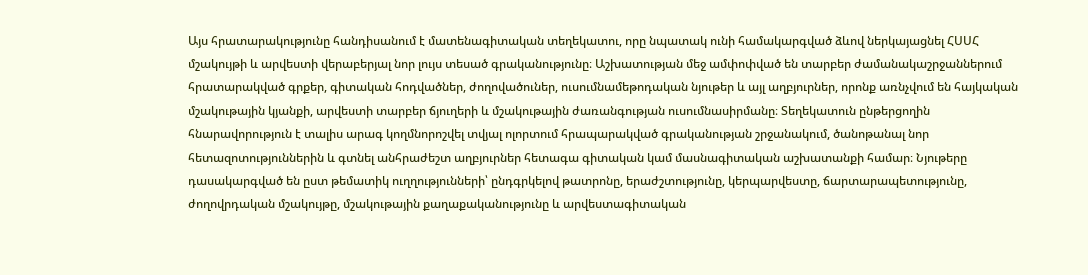Այս հրատարակությունը հանդիսանում է մատենագիտական տեղեկատու, որը նպատակ ունի համակարգված ձևով ներկայացնել ՀՍՍՀ մշակույթի և արվեստի վերաբերյալ նոր լույս տեսած գրականությունը։ Աշխատության մեջ ամփոփված են տարբեր ժամանակաշրջաններում հրատարակված գրքեր, գիտական հոդվածներ, ժողովածուներ, ուսումնամեթոդական նյութեր և այլ աղբյուրներ, որոնք առնչվում են հայկական մշակութային կյանքի, արվեստի տարբեր ճյուղերի և մշակութային ժառանգության ուսումնասիրմանը։ Տեղեկատուն ընթերցողին հնարավորություն է տալիս արագ կողմնորոշվել տվյալ ոլորտում հրապարակված գրականության շրջանակում, ծանոթանալ նոր հետազոտություններին և գտնել անհրաժեշտ աղբյուրներ հետագա գիտական կամ մասնագիտական աշխատանքի համար։ Նյութերը դասակարգված են ըստ թեմատիկ ուղղությունների՝ ընդգրկելով թատրոնը, երաժշտությունը, կերպարվեստը, ճարտարապետությունը, ժողովրդական մշակույթը, մշակութային քաղաքականությունը և արվեստագիտական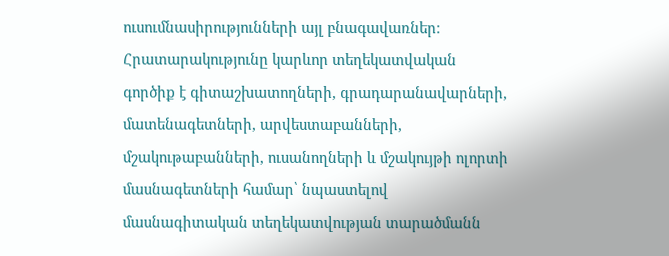ուսումնասիրությունների այլ բնագավառներ։ Հրատարակությունը կարևոր տեղեկատվական գործիք է գիտաշխատողների, գրադարանավարների, մատենագետների, արվեստաբանների, մշակութաբանների, ուսանողների և մշակույթի ոլորտի մասնագետների համար՝ նպաստելով մասնագիտական տեղեկատվության տարածմանն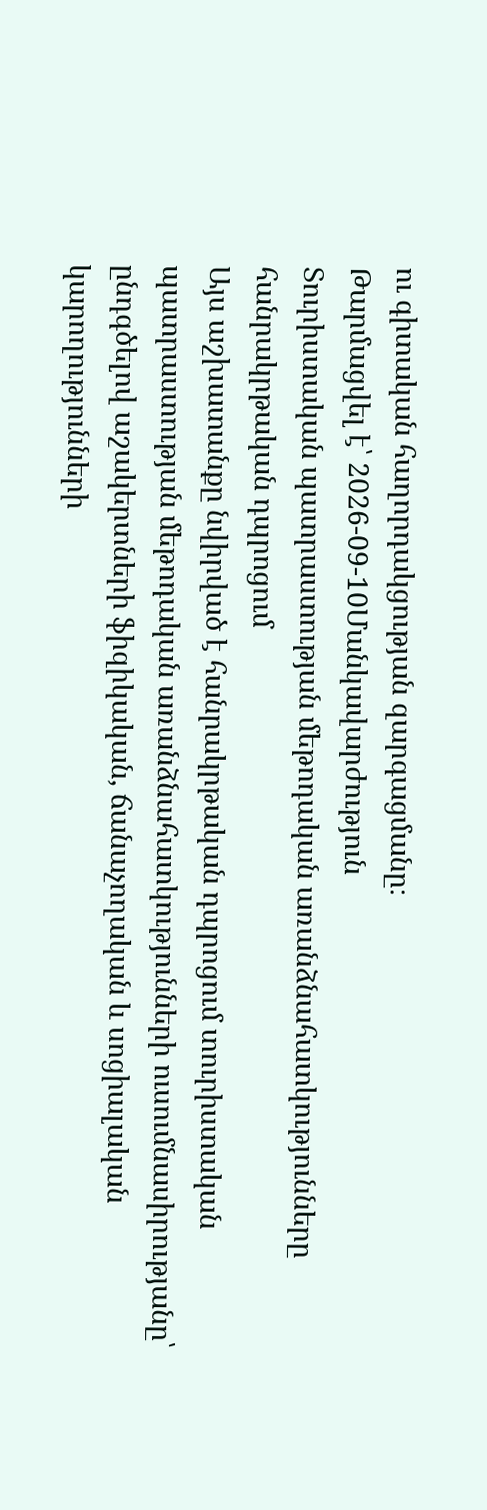ու գիտական հաղորդակցության զարգացմանը։
Թարմացվել է՝ 2026-09-10Մանկավարժություն
Տուրիստական պատրաստության մեթոդական առանձնահատկությունները հանրակրթական դպրոցում
Այս աշխատանքը նվիրված է հանրակրթական դպրոցում տուրիստական պատրաստության մեթոդական առանձնահատկությունների ուսումնասիրությանը՝ ընդգծելով աշակերտների ֆիզիկական, ճանաչողական և սոցիալական կարողությունների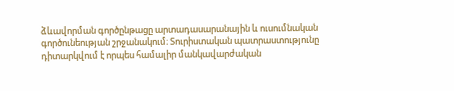ձևավորման գործընթացը արտադասարանային և ուսումնական գործունեության շրջանակում։ Տուրիստական պատրաստությունը դիտարկվում է որպես համալիր մանկավարժական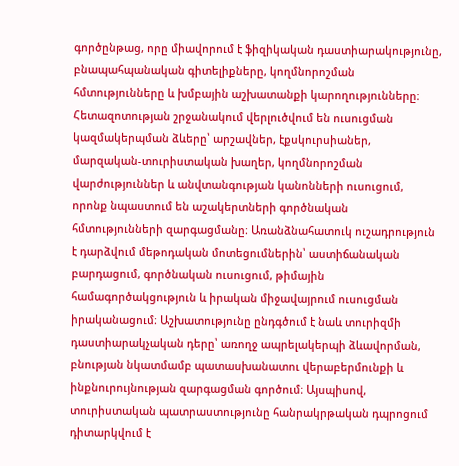գործընթաց, որը միավորում է ֆիզիկական դաստիարակությունը, բնապահպանական գիտելիքները, կողմնորոշման հմտությունները և խմբային աշխատանքի կարողությունները։ Հետազոտության շրջանակում վերլուծվում են ուսուցման կազմակերպման ձևերը՝ արշավներ, էքսկուրսիաներ, մարզական-տուրիստական խաղեր, կողմնորոշման վարժություններ և անվտանգության կանոնների ուսուցում, որոնք նպաստում են աշակերտների գործնական հմտությունների զարգացմանը։ Առանձնահատուկ ուշադրություն է դարձվում մեթոդական մոտեցումներին՝ աստիճանական բարդացում, գործնական ուսուցում, թիմային համագործակցություն և իրական միջավայրում ուսուցման իրականացում։ Աշխատությունը ընդգծում է նաև տուրիզմի դաստիարակչական դերը՝ առողջ ապրելակերպի ձևավորման, բնության նկատմամբ պատասխանատու վերաբերմունքի և ինքնուրույնության զարգացման գործում։ Այսպիսով, տուրիստական պատրաստությունը հանրակրթական դպրոցում դիտարկվում է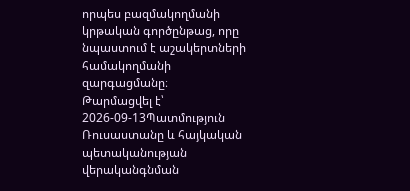որպես բազմակողմանի կրթական գործընթաց, որը նպաստում է աշակերտների համակողմանի զարգացմանը։
Թարմացվել է՝ 2026-09-13Պատմություն
Ռուսաստանը և հայկական պետականության վերականգնման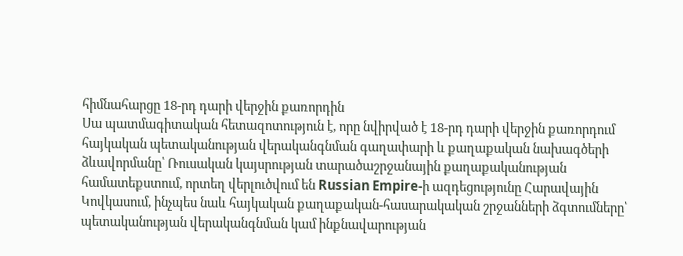հիմնահարցը 18-րդ դարի վերջին քառորդին
Սա պատմագիտական հետազոտություն է, որը նվիրված է 18-րդ դարի վերջին քառորդում հայկական պետականության վերականգնման գաղափարի և քաղաքական նախագծերի ձևավորմանը՝ Ռուսական կայսրության տարածաշրջանային քաղաքականության համատեքստում, որտեղ վերլուծվում են Russian Empire-ի ազդեցությունը Հարավային Կովկասում, ինչպես նաև հայկական քաղաքական-հասարակական շրջանների ձգտումները՝ պետականության վերականգնման կամ ինքնավարության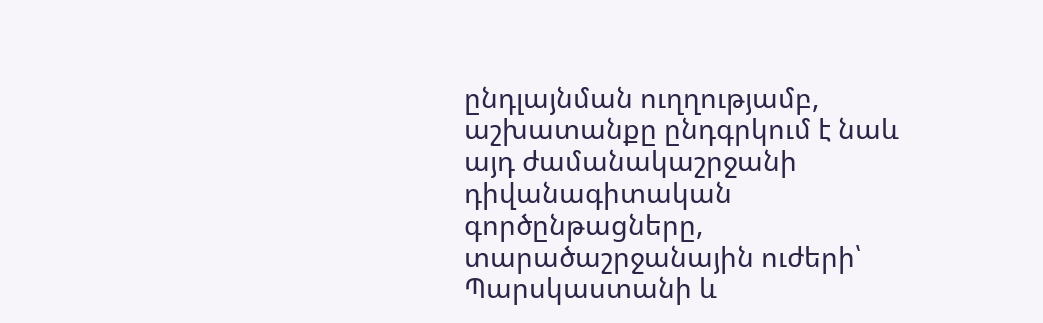ընդլայնման ուղղությամբ, աշխատանքը ընդգրկում է նաև այդ ժամանակաշրջանի դիվանագիտական գործընթացները, տարածաշրջանային ուժերի՝ Պարսկաստանի և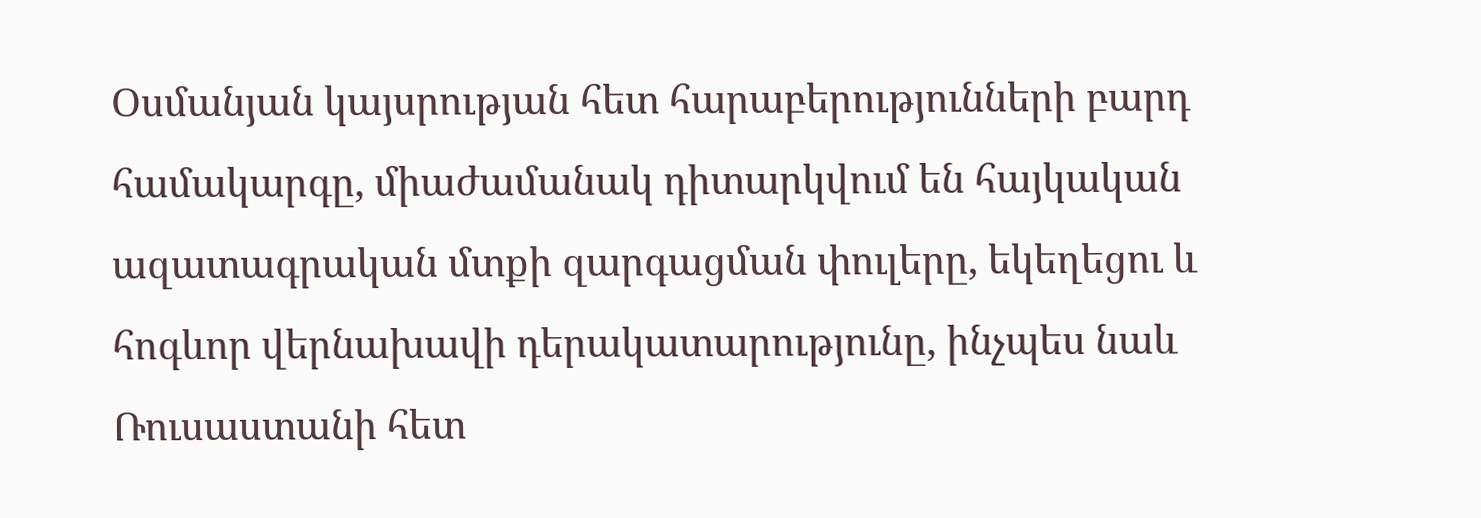Օսմանյան կայսրության հետ հարաբերությունների բարդ համակարգը, միաժամանակ դիտարկվում են հայկական ազատագրական մտքի զարգացման փուլերը, եկեղեցու և հոգևոր վերնախավի դերակատարությունը, ինչպես նաև Ռուսաստանի հետ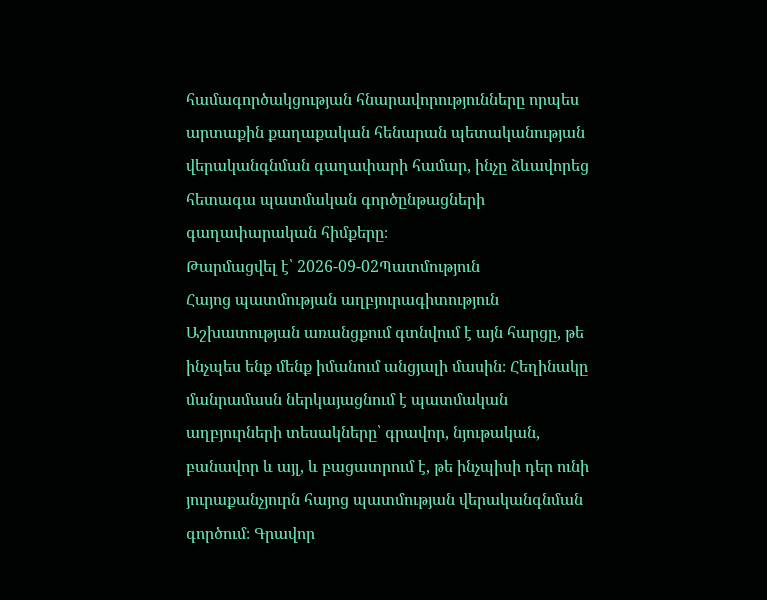համագործակցության հնարավորությունները որպես արտաքին քաղաքական հենարան պետականության վերականգնման գաղափարի համար, ինչը ձևավորեց հետագա պատմական գործընթացների գաղափարական հիմքերը։
Թարմացվել է՝ 2026-09-02Պատմություն
Հայոց պատմության աղբյուրագիտություն
Աշխատության առանցքում գտնվում է այն հարցը, թե ինչպես ենք մենք իմանում անցյալի մասին։ Հեղինակը մանրամասն ներկայացնում է պատմական աղբյուրների տեսակները՝ գրավոր, նյութական, բանավոր և այլ, և բացատրում է, թե ինչպիսի դեր ունի յուրաքանչյուրն հայոց պատմության վերականգնման գործում։ Գրավոր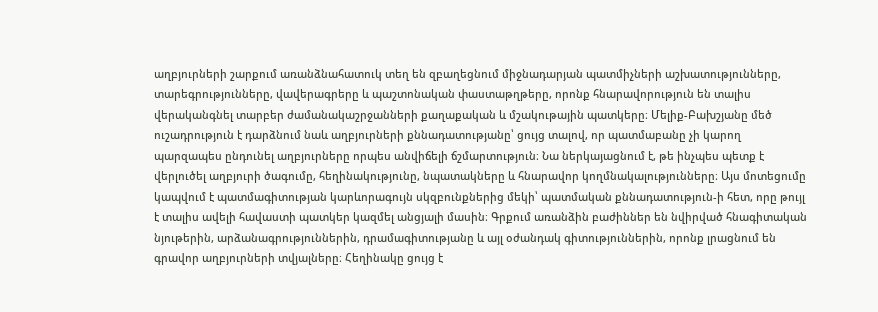աղբյուրների շարքում առանձնահատուկ տեղ են զբաղեցնում միջնադարյան պատմիչների աշխատությունները, տարեգրությունները, վավերագրերը և պաշտոնական փաստաթղթերը, որոնք հնարավորություն են տալիս վերականգնել տարբեր ժամանակաշրջանների քաղաքական և մշակութային պատկերը։ Մելիք-Բախշյանը մեծ ուշադրություն է դարձնում նաև աղբյուրների քննադատությանը՝ ցույց տալով, որ պատմաբանը չի կարող պարզապես ընդունել աղբյուրները որպես անվիճելի ճշմարտություն։ Նա ներկայացնում է, թե ինչպես պետք է վերլուծել աղբյուրի ծագումը, հեղինակությունը, նպատակները և հնարավոր կողմնակալությունները։ Այս մոտեցումը կապվում է պատմագիտության կարևորագույն սկզբունքներից մեկի՝ պատմական քննադատություն-ի հետ, որը թույլ է տալիս ավելի հավաստի պատկեր կազմել անցյալի մասին։ Գրքում առանձին բաժիններ են նվիրված հնագիտական նյութերին, արձանագրություններին, դրամագիտությանը և այլ օժանդակ գիտություններին, որոնք լրացնում են գրավոր աղբյուրների տվյալները։ Հեղինակը ցույց է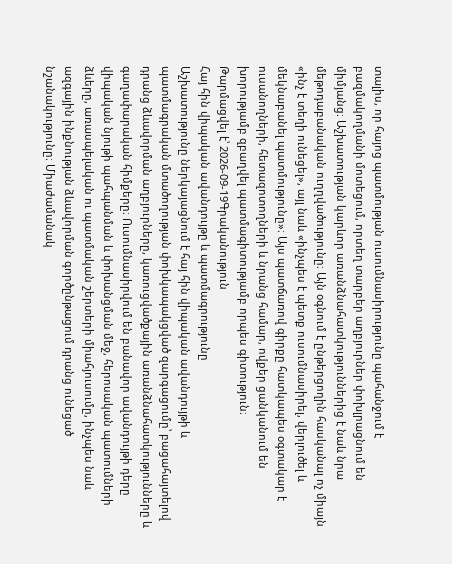տալիս, որ հայոց պատմության ուսումնասիրությունը պահանջում է բազմակողմանի մոտեցում, որտեղ տարբեր աղբյուրներ փոխլրացնում են միմյանց։ Աշխատության կարևոր առանձնահատկություններից է նաև նրա մեթոդաբանական ուղղվածությունը։ Այն օգնում է ընթերցողին հասկանալ ոչ միայն «ինչ է տեղի ունեցել», այլ նաև «ինչպես է պետք ուսումնասիրել, վերլուծել և մեկնաբանել պատմությունը»։ Այս պատճառով գիրքը հատկապես օգտակար է ուսանողների, հետազոտողների և նրանց համար, ովքեր ցանկանում են խորությամբ զբաղվել պատմագիտությամբ որպես գիտություն։
Թարմացվել է՝ 2026-09-19Գրականություն
Հայ հին վիպական ավանդույթը և պատմագրությունը
Աշխատությունը ներկայացնում է հայ հին վիպական ավանդույթի և պատմագրական մտածողության փոխկապակցված զարգացումը՝ բացահայտելով դրանց ձևավորման աղբյուրները, կառուցվածքային առանձնահատկությունները և գաղափարական հիմքերը։ Ուսումնասիրվում են բանավոր ավանդույթի դերը վիպական նյութի պահպանման և փոխանցման մեջ, հերոսական պատումների ձևերը, առասպելական ու պատմական շերտերի միահյուսումը, ինչպես նաև ազգային ինքնության ձևավորման գործընթացում դրանց ունեցած նշանակությունը։ Միաժամանակ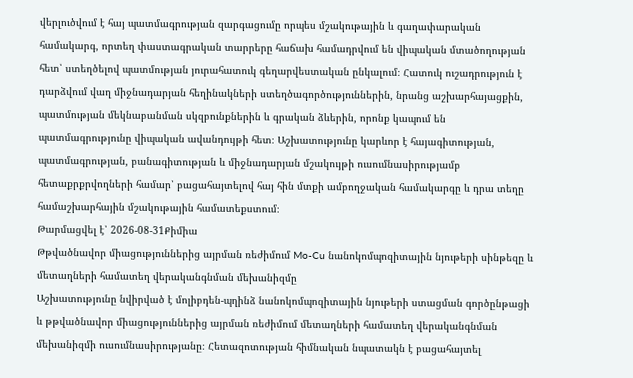վերլուծվում է հայ պատմագրության զարգացումը որպես մշակութային և գաղափարական համակարգ, որտեղ փաստագրական տարրերը հաճախ համադրվում են վիպական մտածողության հետ՝ ստեղծելով պատմության յուրահատուկ գեղարվեստական ընկալում։ Հատուկ ուշադրություն է դարձվում վաղ միջնադարյան հեղինակների ստեղծագործություններին, նրանց աշխարհայացքին, պատմության մեկնաբանման սկզբունքներին և գրական ձևերին, որոնք կապում են պատմագրությունը վիպական ավանդույթի հետ։ Աշխատությունը կարևոր է հայագիտության, պատմագրության, բանագիտության և միջնադարյան մշակույթի ուսումնասիրությամբ հետաքրքրվողների համար՝ բացահայտելով հայ հին մտքի ամբողջական համակարգը և դրա տեղը համաշխարհային մշակութային համատեքստում։
Թարմացվել է՝ 2026-08-31Քիմիա
Թթվածնավոր միացություններից այրման ռեժիմում Mo-Cu նանոկոմպոզիտային նյութերի սինթեզը և մետաղների համատեղ վերականգնման մեխանիզմը
Աշխատությունը նվիրված է մոլիբդեն-պղինձ նանոկոմպոզիտային նյութերի ստացման գործընթացի և թթվածնավոր միացություններից այրման ռեժիմում մետաղների համատեղ վերականգնման մեխանիզմի ուսումնասիրությանը։ Հետազոտության հիմնական նպատակն է բացահայտել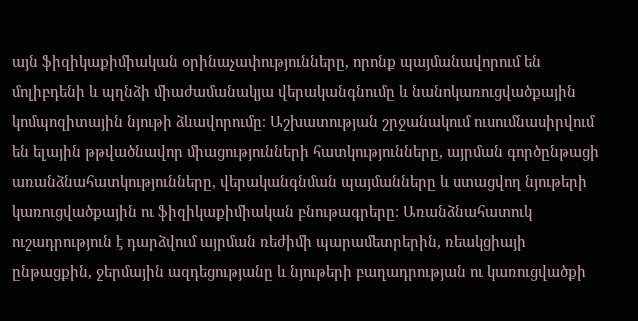այն ֆիզիկաքիմիական օրինաչափությունները, որոնք պայմանավորում են մոլիբդենի և պղնձի միաժամանակյա վերականգնումը և նանոկառուցվածքային կոմպոզիտային նյութի ձևավորումը։ Աշխատության շրջանակում ուսումնասիրվում են ելային թթվածնավոր միացությունների հատկությունները, այրման գործընթացի առանձնահատկությունները, վերականգնման պայմանները և ստացվող նյութերի կառուցվածքային ու ֆիզիկաքիմիական բնութագրերը։ Առանձնահատուկ ուշադրություն է դարձվում այրման ռեժիմի պարամետրերին, ռեակցիայի ընթացքին, ջերմային ազդեցությանը և նյութերի բաղադրության ու կառուցվածքի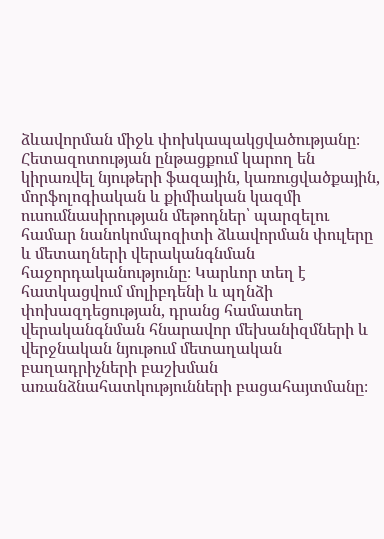ձևավորման միջև փոխկապակցվածությանը։ Հետազոտության ընթացքում կարող են կիրառվել նյութերի ֆազային, կառուցվածքային, մորֆոլոգիական և քիմիական կազմի ուսումնասիրության մեթոդներ՝ պարզելու համար նանոկոմպոզիտի ձևավորման փուլերը և մետաղների վերականգնման հաջորդականությունը։ Կարևոր տեղ է հատկացվում մոլիբդենի և պղնձի փոխազդեցության, դրանց համատեղ վերականգնման հնարավոր մեխանիզմների և վերջնական նյութում մետաղական բաղադրիչների բաշխման առանձնահատկությունների բացահայտմանը։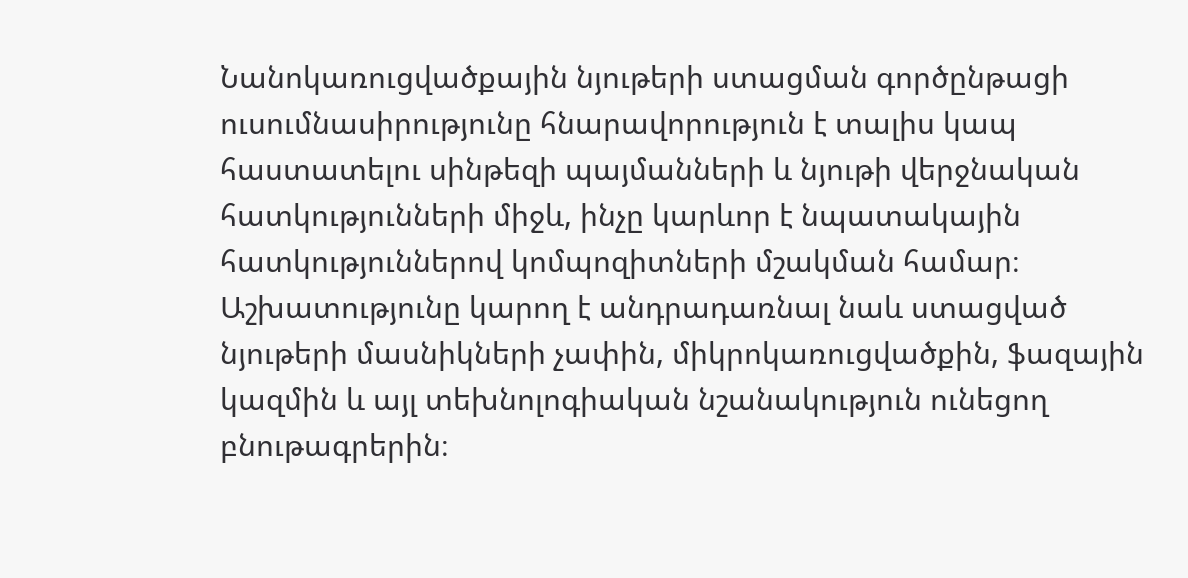Նանոկառուցվածքային նյութերի ստացման գործընթացի ուսումնասիրությունը հնարավորություն է տալիս կապ հաստատելու սինթեզի պայմանների և նյութի վերջնական հատկությունների միջև, ինչը կարևոր է նպատակային հատկություններով կոմպոզիտների մշակման համար։ Աշխատությունը կարող է անդրադառնալ նաև ստացված նյութերի մասնիկների չափին, միկրոկառուցվածքին, ֆազային կազմին և այլ տեխնոլոգիական նշանակություն ունեցող բնութագրերին։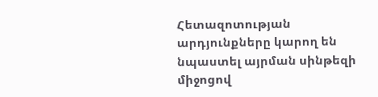Հետազոտության արդյունքները կարող են նպաստել այրման սինթեզի միջոցով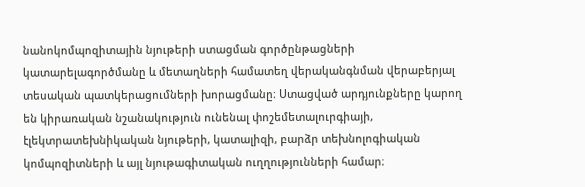նանոկոմպոզիտային նյութերի ստացման գործընթացների կատարելագործմանը և մետաղների համատեղ վերականգնման վերաբերյալ տեսական պատկերացումների խորացմանը։ Ստացված արդյունքները կարող են կիրառական նշանակություն ունենալ փոշեմետալուրգիայի, էլեկտրատեխնիկական նյութերի, կատալիզի, բարձր տեխնոլոգիական կոմպոզիտների և այլ նյութագիտական ուղղությունների համար։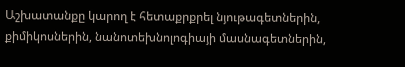Աշխատանքը կարող է հետաքրքրել նյութագետներին, քիմիկոսներին, նանոտեխնոլոգիայի մասնագետներին,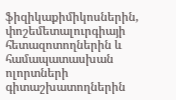ֆիզիկաքիմիկոսներին, փոշեմետալուրգիայի հետազոտողներին և համապատասխան ոլորտների գիտաշխատողներին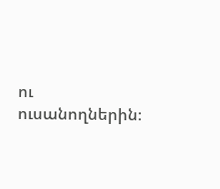ու ուսանողներին։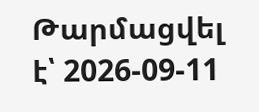Թարմացվել է՝ 2026-09-11